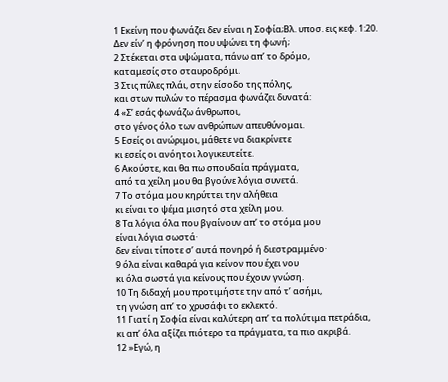1 Εκείνη που φωνάζει δεν είναι η Σοφία;Βλ. υποσ. εις κεφ. 1:20.
Δεν είν’ η φρόνηση που υψώνει τη φωνή;
2 Στέκεται στα υψώματα, πάνω απ’ το δρόμο,
καταμεσίς στο σταυροδρόμι.
3 Στις πύλες πλάι, στην είσοδο της πόλης,
και στων πυλών το πέρασμα φωνάζει δυνατά:
4 «Σ’ εσάς φωνάζω άνθρωποι,
στο γένος όλο των ανθρώπων απευθύνομαι.
5 Εσείς οι ανώριμοι, μάθετε να διακρίνετε
κι εσείς οι ανόητοι λογικευτείτε.
6 Ακούστε, και θα πω σπουδαία πράγματα,
από τα χείλη μου θα βγούνε λόγια συνετά.
7 Το στόμα μου κηρύττει την αλήθεια
κι είναι το ψέμα μισητό στα χείλη μου.
8 Τα λόγια όλα που βγαίνουν απ’ το στόμα μου
είναι λόγια σωστά·
δεν είναι τίποτε σ’ αυτά πονηρό ή διεστραμμένο·
9 όλα είναι καθαρά για κείνον που έχει νου
κι όλα σωστά για κείνους που έχουν γνώση.
10 Τη διδαχή μου προτιμήστε την από τ’ ασήμι,
τη γνώση απ’ το χρυσάφι το εκλεκτό.
11 Γιατί η Σοφία είναι καλύτερη απ’ τα πολύτιμα πετράδια,
κι απ’ όλα αξίζει πιότερο τα πράγματα, τα πιο ακριβά.
12 »Εγώ, η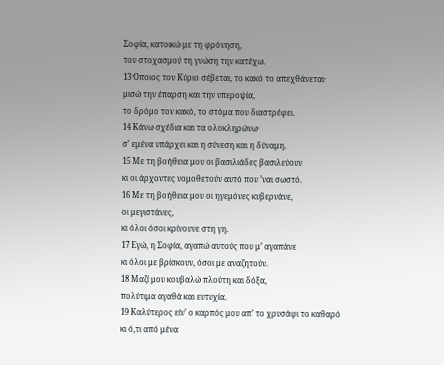Σοφία, κατοικώ με τη φρόνηση,
του στοχασμού τη γνώση την κατέχω.
13 Όποιος τον Κύριο σέβεται, το κακό το απεχθάνεται·
μισώ την έπαρση και την υπεροψία,
το δρόμο τον κακό, το στόμα που διαστρέφει.
14 Κάνω σχέδια και τα ολοκληρώνω·
σ’ εμένα υπάρχει και η σύνεση και η δύναμη.
15 Με τη βοήθεια μου οι βασιλιάδες βασιλεύουν
κι οι άρχοντες νομοθετούν αυτό που ’ναι σωστό.
16 Με τη βοήθεια μου οι ηγεμόνες κυβερνάνε,
οι μεγιστάνες,
κι όλοι όσοι κρίνουνε στη γη.
17 Εγώ, η Σοφία, αγαπώ αυτούς που μ’ αγαπάνε
κι όλοι με βρίσκουν, όσοι με αναζητούν.
18 Μαζί μου κουβαλώ πλούτη και δόξα,
πολύτιμα αγαθά και ευτυχία.
19 Καλύτερος είν’ ο καρπός μου απ’ το χρυσάφι το καθαρό
κι ό,τι από μένα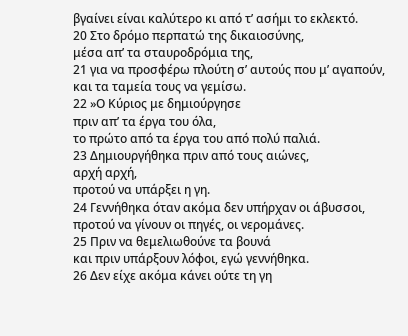βγαίνει είναι καλύτερο κι από τ’ ασήμι το εκλεκτό.
20 Στο δρόμο περπατώ της δικαιοσύνης,
μέσα απ’ τα σταυροδρόμια της,
21 για να προσφέρω πλούτη σ’ αυτούς που μ’ αγαπούν,
και τα ταμεία τους να γεμίσω.
22 »Ο Κύριος με δημιούργησε
πριν απ’ τα έργα του όλα,
το πρώτο από τα έργα του από πολύ παλιά.
23 Δημιουργήθηκα πριν από τους αιώνες,
αρχή αρχή,
προτού να υπάρξει η γη.
24 Γεννήθηκα όταν ακόμα δεν υπήρχαν οι άβυσσοι,
προτού να γίνουν οι πηγές, οι νερομάνες.
25 Πριν να θεμελιωθούνε τα βουνά
και πριν υπάρξουν λόφοι, εγώ γεννήθηκα.
26 Δεν είχε ακόμα κάνει ούτε τη γη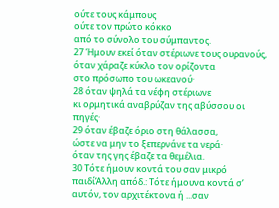ούτε τους κάμπους
ούτε τον πρώτο κόκκο
από το σύνολο του σύμπαντος.
27 Ήμουν εκεί όταν στέριωνε τους ουρανούς,
όταν χάραζε κύκλο τον ορίζοντα
στο πρόσωπο του ωκεανού·
28 όταν ψηλά τα νέφη στέριωνε
κι ορμητικά αναβρύζαν της αβύσσου οι πηγές·
29 όταν έβαζε όριο στη θάλασσα,
ώστε να μην το ξεπερνάνε τα νερά·
όταν της γης έβαζε τα θεμέλια.
30 Τότε ήμουν κοντά του σαν μικρό παιδίΆλλη απόδ.: Τότε ήμουνα κοντά σ’ αυτόν, τον αρχιτέκτονα ή ...σαν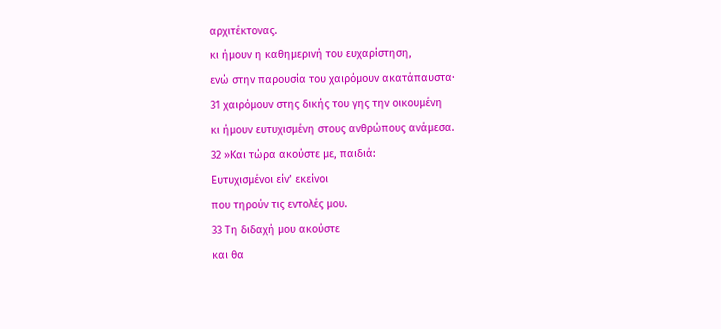αρχιτέκτονας.
κι ήμουν η καθημερινή του ευχαρίστηση,
ενώ στην παρουσία του χαιρόμουν ακατάπαυστα·
31 χαιρόμουν στης δικής του γης την οικουμένη
κι ήμουν ευτυχισμένη στους ανθρώπους ανάμεσα.
32 »Και τώρα ακούστε με, παιδιά:
Ευτυχισμένοι είν’ εκείνοι
που τηρούν τις εντολές μου.
33 Τη διδαχή μου ακούστε
και θα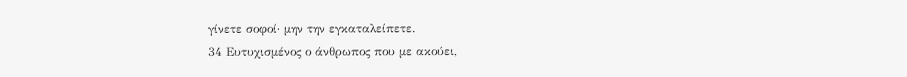γίνετε σοφοί· μην την εγκαταλείπετε.
34 Ευτυχισμένος ο άνθρωπος που με ακούει,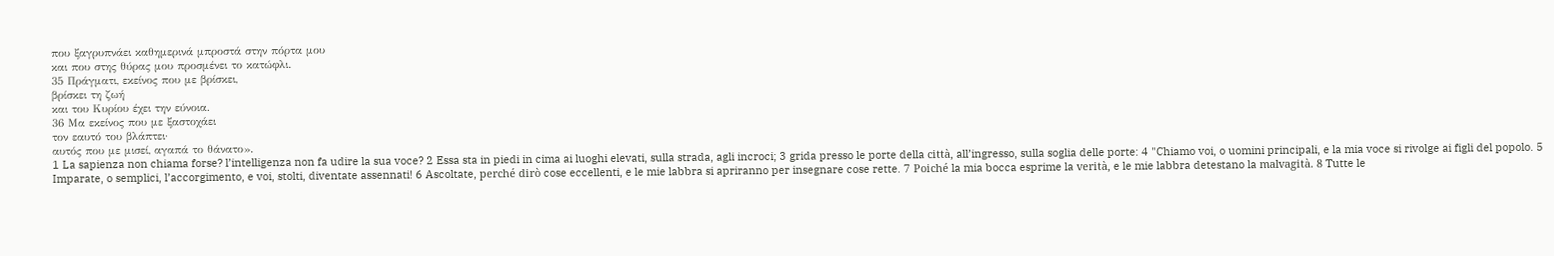που ξαγρυπνάει καθημερινά μπροστά στην πόρτα μου
και που στης θύρας μου προσμένει το κατώφλι.
35 Πράγματι, εκείνος που με βρίσκει,
βρίσκει τη ζωή
και του Κυρίου έχει την εύνοια.
36 Μα εκείνος που με ξαστοχάει
τον εαυτό του βλάπτει·
αυτός που με μισεί, αγαπά το θάνατο».
1 La sapienza non chiama forse? l’intelligenza non fa udire la sua voce? 2 Essa sta in piedi in cima ai luoghi elevati, sulla strada, agli incroci; 3 grida presso le porte della città, all’ingresso, sulla soglia delle porte: 4 "Chiamo voi, o uomini principali, e la mia voce si rivolge ai figli del popolo. 5 Imparate, o semplici, l’accorgimento, e voi, stolti, diventate assennati! 6 Ascoltate, perché dirò cose eccellenti, e le mie labbra si apriranno per insegnare cose rette. 7 Poiché la mia bocca esprime la verità, e le mie labbra detestano la malvagità. 8 Tutte le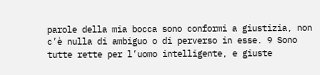parole della mia bocca sono conformi a giustizia, non c’è nulla di ambiguo o di perverso in esse. 9 Sono tutte rette per l’uomo intelligente, e giuste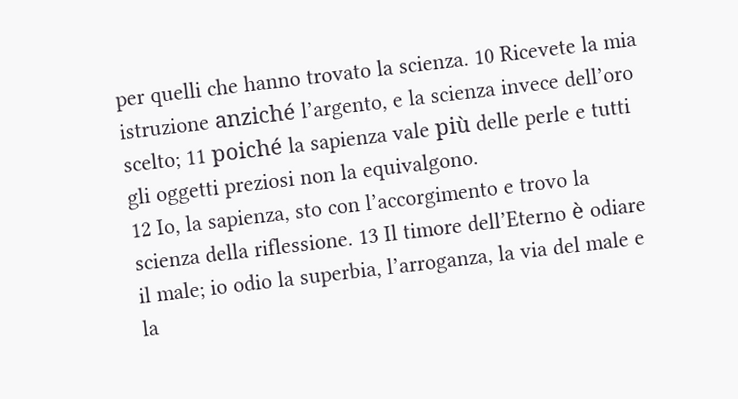per quelli che hanno trovato la scienza. 10 Ricevete la mia istruzione anziché l’argento, e la scienza invece dell’oro scelto; 11 poiché la sapienza vale più delle perle e tutti gli oggetti preziosi non la equivalgono.
12 Io, la sapienza, sto con l’accorgimento e trovo la scienza della riflessione. 13 Il timore dell’Eterno è odiare il male; io odio la superbia, l’arroganza, la via del male e la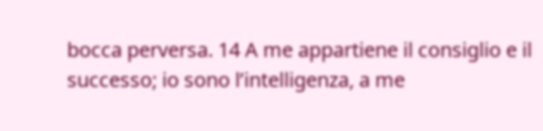bocca perversa. 14 A me appartiene il consiglio e il successo; io sono l’intelligenza, a me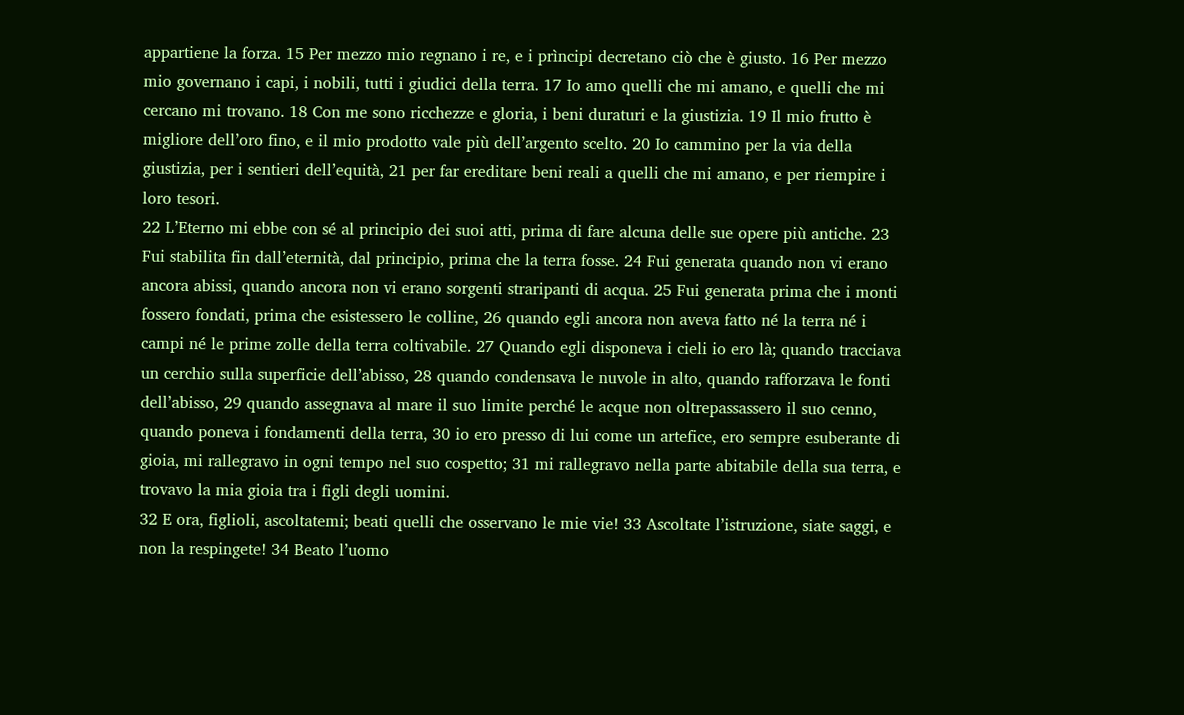appartiene la forza. 15 Per mezzo mio regnano i re, e i prìncipi decretano ciò che è giusto. 16 Per mezzo mio governano i capi, i nobili, tutti i giudici della terra. 17 Io amo quelli che mi amano, e quelli che mi cercano mi trovano. 18 Con me sono ricchezze e gloria, i beni duraturi e la giustizia. 19 Il mio frutto è migliore dell’oro fino, e il mio prodotto vale più dell’argento scelto. 20 Io cammino per la via della giustizia, per i sentieri dell’equità, 21 per far ereditare beni reali a quelli che mi amano, e per riempire i loro tesori.
22 L’Eterno mi ebbe con sé al principio dei suoi atti, prima di fare alcuna delle sue opere più antiche. 23 Fui stabilita fin dall’eternità, dal principio, prima che la terra fosse. 24 Fui generata quando non vi erano ancora abissi, quando ancora non vi erano sorgenti straripanti di acqua. 25 Fui generata prima che i monti fossero fondati, prima che esistessero le colline, 26 quando egli ancora non aveva fatto né la terra né i campi né le prime zolle della terra coltivabile. 27 Quando egli disponeva i cieli io ero là; quando tracciava un cerchio sulla superficie dell’abisso, 28 quando condensava le nuvole in alto, quando rafforzava le fonti dell’abisso, 29 quando assegnava al mare il suo limite perché le acque non oltrepassassero il suo cenno, quando poneva i fondamenti della terra, 30 io ero presso di lui come un artefice, ero sempre esuberante di gioia, mi rallegravo in ogni tempo nel suo cospetto; 31 mi rallegravo nella parte abitabile della sua terra, e trovavo la mia gioia tra i figli degli uomini.
32 E ora, figlioli, ascoltatemi; beati quelli che osservano le mie vie! 33 Ascoltate l’istruzione, siate saggi, e non la respingete! 34 Beato l’uomo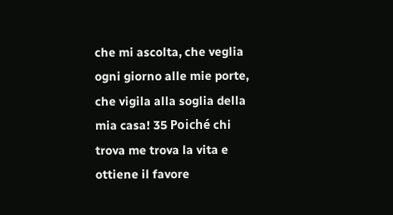che mi ascolta, che veglia ogni giorno alle mie porte, che vigila alla soglia della mia casa! 35 Poiché chi trova me trova la vita e ottiene il favore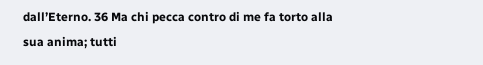dall’Eterno. 36 Ma chi pecca contro di me fa torto alla sua anima; tutti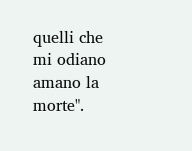quelli che mi odiano amano la morte".